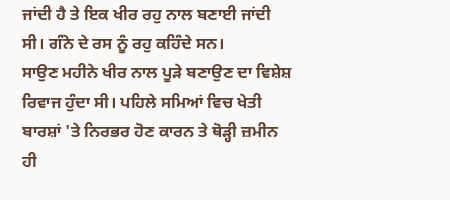ਜਾਂਦੀ ਹੈ ਤੇ ਇਕ ਖੀਰ ਰਹੁ ਨਾਲ ਬਣਾਈ ਜਾਂਦੀ ਸੀ। ਗੰਨੇ ਦੇ ਰਸ ਨੂੰ ਰਹੁ ਕਹਿੰਦੇ ਸਨ।
ਸਾਉਣ ਮਹੀਨੇ ਖੀਰ ਨਾਲ ਪੂੜੇ ਬਣਾਉਣ ਦਾ ਵਿਸ਼ੇਸ਼ ਰਿਵਾਜ ਹੁੰਦਾ ਸੀ। ਪਹਿਲੇ ਸਮਿਆਂ ਵਿਚ ਖੇਤੀ ਬਾਰਸ਼ਾਂ 'ਤੇ ਨਿਰਭਰ ਹੋਣ ਕਾਰਨ ਤੇ ਥੋੜ੍ਹੀ ਜ਼ਮੀਨ ਹੀ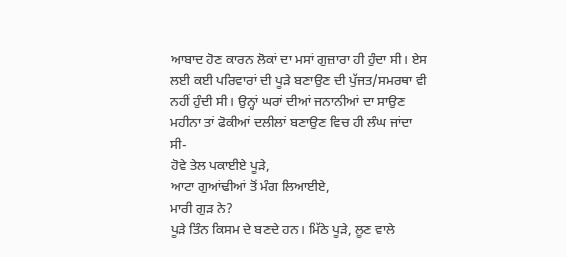ਆਬਾਦ ਹੋਣ ਕਾਰਨ ਲੋਕਾਂ ਦਾ ਮਸਾਂ ਗੁਜ਼ਾਰਾ ਹੀ ਹੁੰਦਾ ਸੀ। ਏਸ ਲਈ ਕਈ ਪਰਿਵਾਰਾਂ ਦੀ ਪੂੜੇ ਬਣਾਉਣ ਦੀ ਪੁੱਜਤ/ਸਮਰਥਾ ਵੀ ਨਹੀਂ ਹੁੰਦੀ ਸੀ। ਉਨ੍ਹਾਂ ਘਰਾਂ ਦੀਆਂ ਜਨਾਨੀਆਂ ਦਾ ਸਾਉਣ ਮਹੀਨਾ ਤਾਂ ਫੋਕੀਆਂ ਦਲੀਲਾਂ ਬਣਾਉਣ ਵਿਚ ਹੀ ਲੰਘ ਜਾਂਦਾ ਸੀ-
ਹੋਵੇ ਤੇਲ ਪਕਾਈਏ ਪੂੜੇ,
ਆਟਾ ਗੁਆਂਢੀਆਂ ਤੋਂ ਮੰਗ ਲਿਆਈਏ,
ਮਾਰੀ ਗੁੜ ਨੇ?
ਪੂੜੇ ਤਿੰਨ ਕਿਸਮ ਦੇ ਬਣਦੇ ਹਨ। ਮਿੱਠੇ ਪੂੜੇ, ਲੂਣ ਵਾਲੇ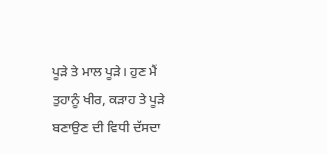ਪੂੜੇ ਤੇ ਮਾਲ ਪੂੜੇ। ਹੁਣ ਮੈਂ ਤੁਹਾਨੂੰ ਖੀਰ, ਕੜਾਹ ਤੇ ਪੂੜੇ ਬਣਾਉਣ ਦੀ ਵਿਧੀ ਦੱਸਦਾ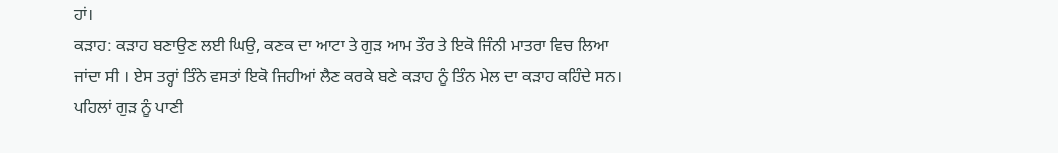ਹਾਂ।
ਕੜਾਹ: ਕੜਾਹ ਬਣਾਉਣ ਲਈ ਘਿਉ, ਕਣਕ ਦਾ ਆਟਾ ਤੇ ਗੁੜ ਆਮ ਤੌਰ ਤੇ ਇਕੋ ਜਿੰਨੀ ਮਾਤਰਾ ਵਿਚ ਲਿਆ ਜਾਂਦਾ ਸੀ । ਏਸ ਤਰ੍ਹਾਂ ਤਿੰਨੇ ਵਸਤਾਂ ਇਕੋ ਜਿਹੀਆਂ ਲੈਣ ਕਰਕੇ ਬਣੇ ਕੜਾਹ ਨੂੰ ਤਿੰਨ ਮੇਲ ਦਾ ਕੜਾਹ ਕਹਿੰਦੇ ਸਨ। ਪਹਿਲਾਂ ਗੁੜ ਨੂੰ ਪਾਣੀ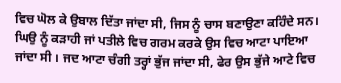ਵਿਚ ਘੋਲ ਕੇ ਉਬਾਲ ਦਿੱਤਾ ਜਾਂਦਾ ਸੀ, ਜਿਸ ਨੂੰ ਚਾਸ ਬਣਾਉਣਾ ਕਹਿੰਦੇ ਸਨ। ਘਿਉ ਨੂੰ ਕੜਾਹੀ ਜਾਂ ਪਤੀਲੇ ਵਿਚ ਗਰਮ ਕਰਕੇ ਉਸ ਵਿਚ ਆਟਾ ਪਾਇਆ ਜਾਂਦਾ ਸੀ । ਜਦ ਆਟਾ ਚੰਗੀ ਤਰ੍ਹਾਂ ਭੁੱਜ ਜਾਂਦਾ ਸੀ, ਫੇਰ ਉਸ ਭੁੱਜੇ ਆਟੇ ਵਿਚ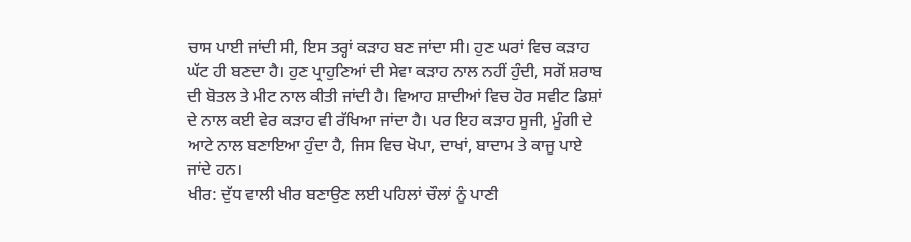ਚਾਸ ਪਾਈ ਜਾਂਦੀ ਸੀ, ਇਸ ਤਰ੍ਹਾਂ ਕੜਾਹ ਬਣ ਜਾਂਦਾ ਸੀ। ਹੁਣ ਘਰਾਂ ਵਿਚ ਕੜਾਹ ਘੱਟ ਹੀ ਬਣਦਾ ਹੈ। ਹੁਣ ਪ੍ਰਾਹੁਣਿਆਂ ਦੀ ਸੇਵਾ ਕੜਾਹ ਨਾਲ ਨਹੀਂ ਹੁੰਦੀ, ਸਗੋਂ ਸ਼ਰਾਬ ਦੀ ਬੋਤਲ ਤੇ ਮੀਟ ਨਾਲ ਕੀਤੀ ਜਾਂਦੀ ਹੈ। ਵਿਆਹ ਸ਼ਾਦੀਆਂ ਵਿਚ ਹੋਰ ਸਵੀਟ ਡਿਸ਼ਾਂ ਦੇ ਨਾਲ ਕਈ ਵੇਰ ਕੜਾਹ ਵੀ ਰੱਖਿਆ ਜਾਂਦਾ ਹੈ। ਪਰ ਇਹ ਕੜਾਹ ਸੂਜੀ, ਮੂੰਗੀ ਦੇ ਆਟੇ ਨਾਲ ਬਣਾਇਆ ਹੁੰਦਾ ਹੈ, ਜਿਸ ਵਿਚ ਖੋਪਾ, ਦਾਖਾਂ, ਬਾਦਾਮ ਤੇ ਕਾਜੂ ਪਾਏ ਜਾਂਦੇ ਹਨ।
ਖੀਰ: ਦੁੱਧ ਵਾਲੀ ਖੀਰ ਬਣਾਉਣ ਲਈ ਪਹਿਲਾਂ ਚੌਲਾਂ ਨੂੰ ਪਾਣੀ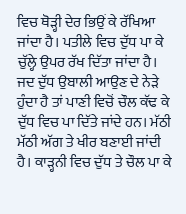ਵਿਚ ਥੋੜ੍ਹੀ ਦੇਰ ਭਿਉਂ ਕੇ ਰੱਖਿਆ ਜਾਂਦਾ ਹੈ। ਪਤੀਲੇ ਵਿਚ ਦੁੱਧ ਪਾ ਕੇ ਚੁੱਲ੍ਹੇ ਉਪਰ ਰੱਖ ਦਿੱਤਾ ਜਾਂਦਾ ਹੈ। ਜਦ ਦੁੱਧ ਉਬਾਲੀ ਆਉਣ ਦੇ ਨੇੜੇ ਹੁੰਦਾ ਹੈ ਤਾਂ ਪਾਣੀ ਵਿਚੋਂ ਚੌਲ ਕੱਢ ਕੇ ਦੁੱਧ ਵਿਚ ਪਾ ਦਿੱਤੇ ਜਾਂਦੇ ਹਨ। ਮੱਠੀ ਮੱਠੀ ਅੱਗ ਤੇ ਖੀਰ ਬਣਾਈ ਜਾਂਦੀ ਹੈ। ਕਾੜ੍ਹਨੀ ਵਿਚ ਦੁੱਧ ਤੇ ਚੌਲ ਪਾ ਕੇ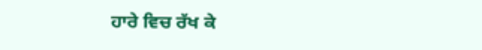ਹਾਰੇ ਵਿਚ ਰੱਖ ਕੇ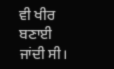ਵੀ ਖੀਰ ਬਣਾਈ ਜਾਂਦੀ ਸੀ।